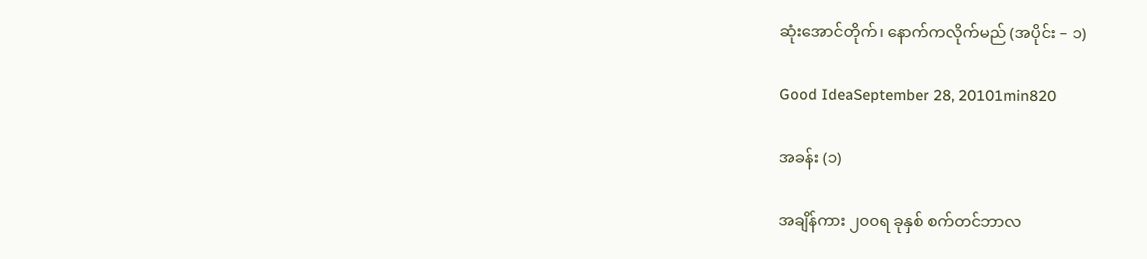ဆုံးအောင်တိုက်၊ နောက်ကလိုက်မည် (အပိုင်း – ၁)

Good IdeaSeptember 28, 20101min820

အခန်း (၁)

အချိန်ကား ၂၀၀ရ ခုနှစ် စက်တင်ဘာလ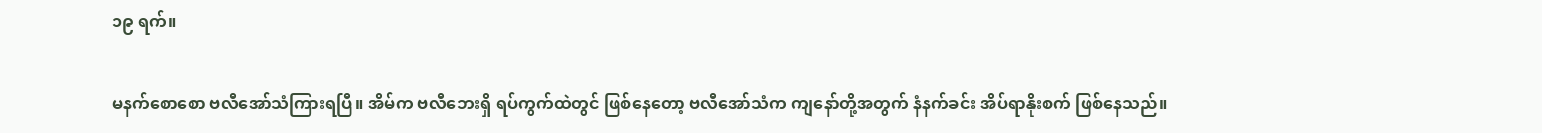၁၉ ရက်။

မနက်စောစော ဗလီအော်သံကြားရပြီ။ အိမ်က ဗလီဘေးရှိ ရပ်ကွက်ထဲတွင် ဖြစ်နေတော့ ဗလီအော်သံက ကျနော်တို့အတွက် နံနက်ခင်း အိပ်ရာနိုးစက် ဖြစ်နေသည်။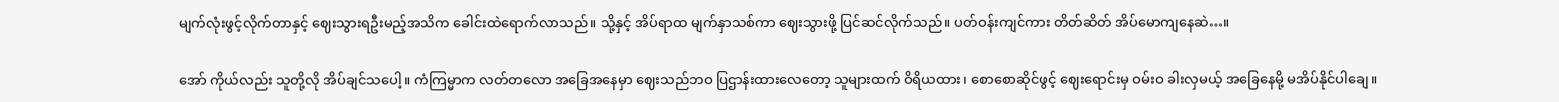မျက်လုံးဖွင့်လိုက်တာနှင့် ဈေးသွားရဦးမည့်အသိက ခေါင်းထဲရောက်လာသည်။ သို့နှင့် အိပ်ရာထ မျက်နှာသစ်ကာ ဈေးသွားဖို့ ပြင်ဆင်လိုက်သည်။ ပတ်ဝန်းကျင်ကား တိတ်ဆိတ် အိပ်မောကျနေဆဲ…။

အော် ကိုယ်လည်း သူတို့လို အိပ်ချင်သပေါ့။ ကံကြမ္မာက လတ်တလော အခြေအနေမှာ ဈေးသည်ဘဝ ပြဌာန်းထားလေတော့ သူများထက် ဝိရိယထား၊ စောစောဆိုင်ဖွင့် ဈေးရောင်းမှ ဝမ်းဝ ခါးလှမယ့် အခြေနေမို့ မအိပ်နိုင်ပါချေ။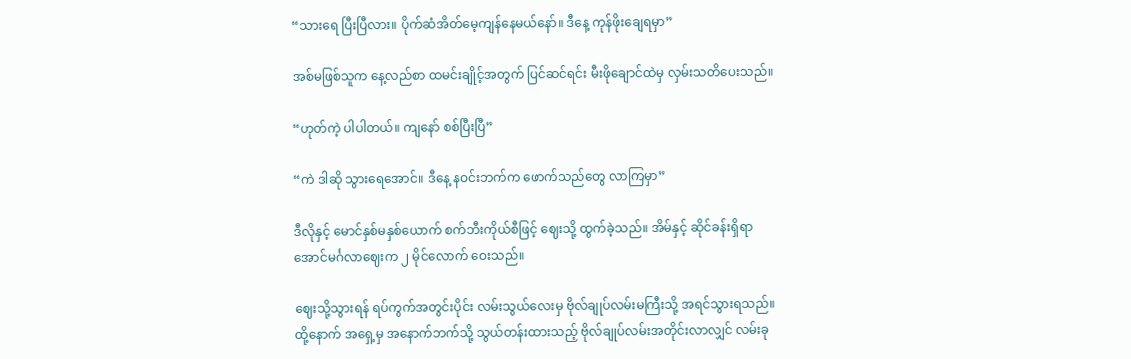“သားရေ ပြီးပြီလား။ ပိုက်ဆံအိတ်မေ့ကျန်နေမယ်နော်။ ဒီနေ့ ကုန်ဖိုးချေရမှာ”

အစ်မဖြစ်သူက နေ့လည်စာ ထမင်းချိုင့်အတွက် ပြင်ဆင်ရင်း မီးဖိုချောင်ထဲမှ လှမ်းသတိပေးသည်။

“ဟုတ်ကဲ့ ပါပါတယ်။ ကျနော် စစ်ပြီးပြီ”

“ကဲ ဒါဆို သွားရေအောင်။ ဒီနေ့ နဝင်းဘက်က ဖောက်သည်တွေ လာကြမှာ”

ဒီလိုနှင့် မောင်နှစ်မနှစ်ယောက် စက်ဘီးကိုယ်စီဖြင့် ဈေးသို့ ထွက်ခဲ့သည်။ အိမ်နှင့် ဆိုင်ခန်းရှိရာ အောင်မင်္ဂလာဈေးက ၂ မိုင်လောက် ဝေးသည်။

ဈေးသို့သွားရန် ရပ်ကွက်အတွင်းပိုင်း လမ်းသွယ်လေးမှ ဗိုလ်ချုပ်လမ်းမကြီးသို့ အရင်သွားရသည်။ ထို့နောက် အရှေ့မှ အနောက်ဘက်သို့ သွယ်တန်းထားသည့် ဗိုလ်ချုပ်လမ်းအတိုင်းလာလျှင် လမ်းခု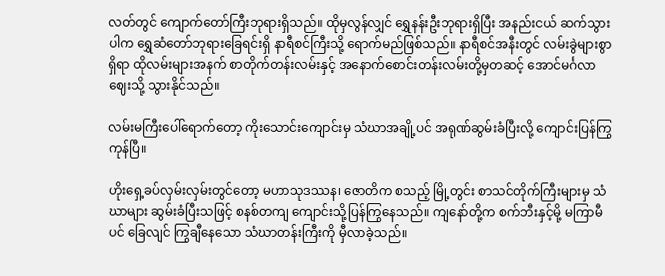လတ်တွင် ကျောက်တော်ကြီးဘုရားရှိသည်။ ထိုမှလွန်လျှင် ရွှေနန်းဦးဘုရားရှိပြီး အနည်းငယ် ဆက်သွားပါက ရွှေဆံတော်ဘုရားခြေရင်းရှိ နာရီစင်ကြီးသို့ ရောက်မည်ဖြစ်သည်။ နာရီစင်အနီးတွင် လမ်းခွဲများစွာရှိရာ ထိုလမ်းများအနက် စာတိုက်တန်းလမ်းနှင့် အနောက်စောင်းတန်းလမ်းတို့မှတဆင့် အောင်မင်္ဂလာဈေးသို့ သွားနိုင်သည်။

လမ်းမကြီးပေါ်ရောက်တော့ ကိုးသောင်းကျောင်းမှ သံဃာအချို့ပင် အရုဏ်ဆွမ်းခံပြီးလို့ ကျောင်းပြန်ကြွကုန်ပြီ။

ဟိုးရှေ့ခပ်လှမ်းလှမ်းတွင်တော့ မဟာသုဒဿန၊ ဇောတိက စသည့် မြို့တွင်း စာသင်တိုက်ကြီးများမှ သံဃာများ ဆွမ်းခံပြီးသဖြင့် စနစ်တကျ ကျောင်းသို့ပြန်ကြွနေသည်။ ကျနော်တို့က စက်ဘီးနှင့်မို့ မကြာမီပင် ခြေလျင် ကြွချီနေသော သံဃာတန်းကြီးကို မှီလာခဲ့သည်။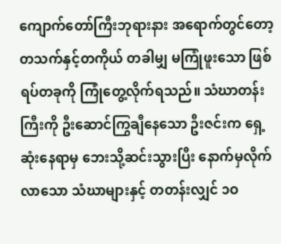ကျောက်တော်ကြီးဘုရားနား အရောက်တွင်တော့ တသက်နှင့်တကိုယ် တခါမျှ မကြုံဖူးသော ဖြစ်ရပ်တခုကို ကြုံတွေ့လိုက်ရသည်။ သံဃာတန်းကြီးကို ဦးဆောင်ကြွချီနေသော ဦးဇင်းက ရှေ့ဆုံးနေရာမှ ဘေးသို့ဆင်းသွားပြီး နောက်မှလိုက်လာသော သံဃာများနှင့် တတန်းလျှင် ၁ဝ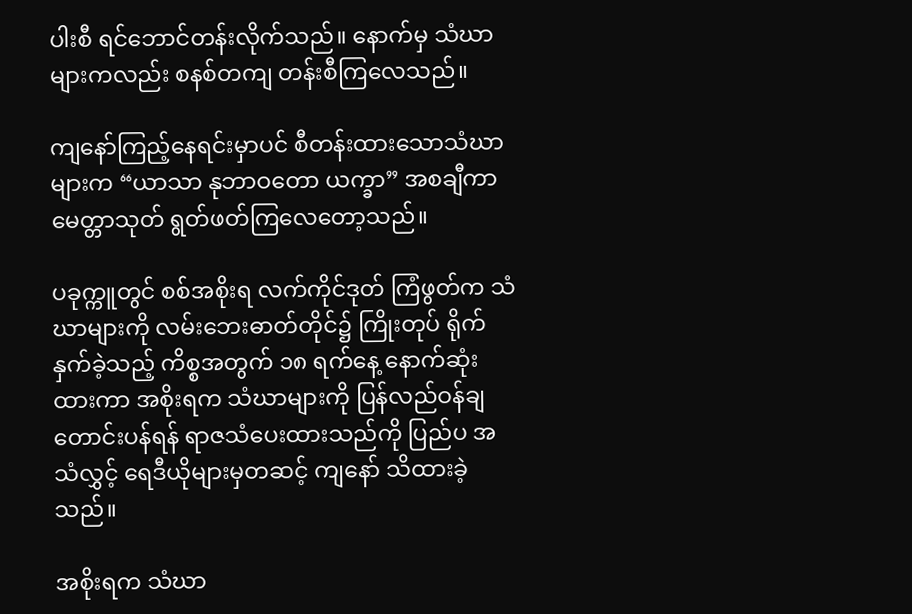ပါးစီ ရင်ဘောင်တန်းလိုက်သည်။ နောက်မှ သံဃာများကလည်း စနစ်တကျ တန်းစီကြလေသည်။

ကျနော်ကြည့်နေရင်းမှာပင် စီတန်းထားသောသံဃာများက “ယာသာ နုဘာဝတော ယက္ခာ” အစချီကာ မေတ္တာသုတ် ရွတ်ဖတ်ကြလေတော့သည်။

ပခုက္ကူတွင် စစ်အစိုးရ လက်ကိုင်ဒုတ် ကြံဖွတ်က သံဃာများကို လမ်းဘေးဓာတ်တိုင်၌ ကြိုးတုပ် ရိုက်နှက်ခဲ့သည့် ကိစ္စအတွက် ၁၈ ရက်နေ့ နောက်ဆုံးထားကာ အစိုးရက သံဃာများကို ပြန်လည်ဝန်ချတောင်းပန်ရန် ရာဇသံပေးထားသည်ကို ပြည်ပ အသံလွှင့် ရေဒီယိုများမှတဆင့် ကျနော် သိထားခဲ့သည်။

အစိုးရက သံဃာ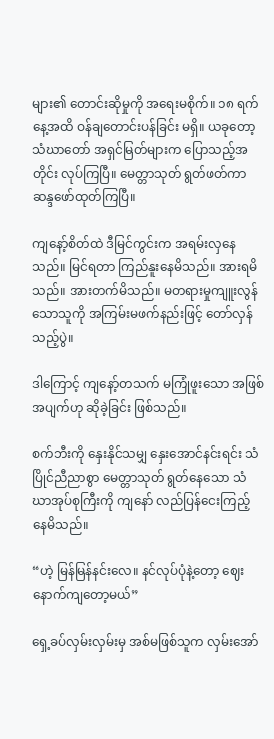များ၏ တောင်းဆိုမှုကို အရေးမစိုက်။ ၁၈ ရက်နေ့အထိ ဝန်ချတောင်းပန်ခြင်း မရှိ။ ယခုတော့ သံဃာတော် အရှင်မြတ်များက ပြောသည့်အတိုင်း လုပ်ကြပြီ။ မေတ္တာသုတ် ရွတ်ဖတ်ကာ ဆန္ဒဖော်ထုတ်ကြပြီ။

ကျနော့်စိတ်ထဲ ဒီမြင်ကွင်းက အရမ်းလှနေသည်။ မြင်ရတာ ကြည်နူးနေမိသည်။ အားရမိသည်။ အားတက်မိသည်။ မတရားမှုကျူးလွန်သောသူကို အကြမ်းမဖက်နည်းဖြင့် တော်လှန်သည့်ပွဲ။

ဒါကြောင့် ကျနော့်တသက် မကြုံဖူးသော အဖြစ်အပျက်ဟု ဆိုခဲ့ခြင်း ဖြစ်သည်။

စက်ဘီးကို နှေးနိုင်သမျှ နှေးအောင်နင်းရင်း သံပြိုင်ညီညာစွာ မေတ္တာသုတ် ရွတ်နေသော သံဃာအုပ်စုကြီးကို ကျနော် လည်ပြန်ငေးကြည့်နေမိသည်။

“ဟဲ့ မြန်မြန်နင်းလေ။ နင်လုပ်ပုံနဲ့တော့ ဈေးနောက်ကျတော့မယ်”

ရှေ့ခပ်လှမ်းလှမ်းမှ အစ်မဖြစ်သူက လှမ်းအော်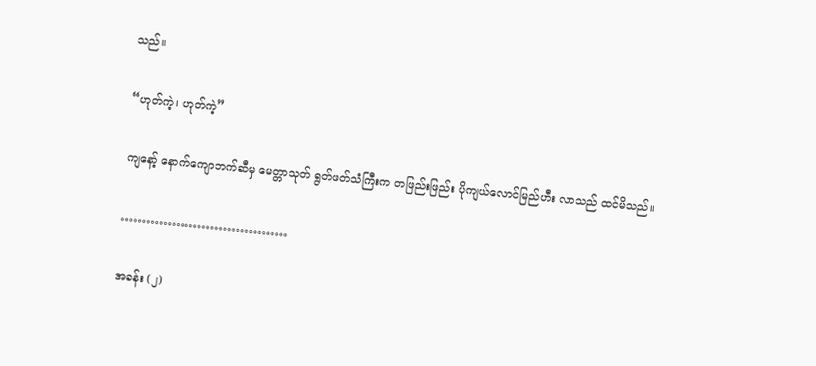သည်။

“ဟုတ်ကဲ့၊ ဟုတ်ကဲ့”

ကျနော့် နောက်ကျောဘက်ဆီမှ မေတ္တာသုတ် ရွတ်ဖတ်သံကြီးက တဖြည်းဖြည်း ပိုကျယ်လောင်မြည်ဟီး လာသည် ထင်မိသည်။

…………………………………

အခန်း (၂)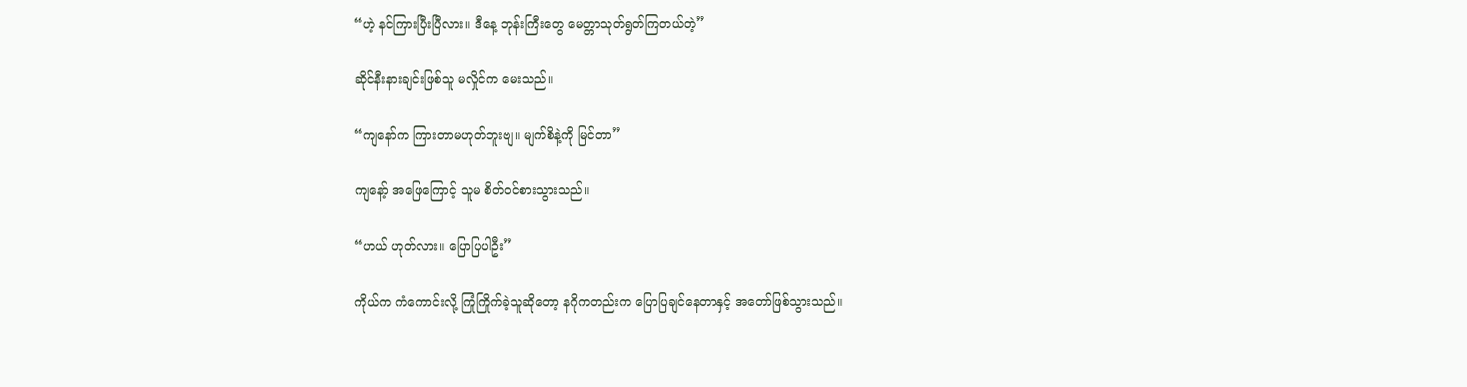“ဟဲ့ နင်ကြားပြီးပြီလား။ ဒီနေ့ ဘုန်းကြီးတွေ မေတ္တာသုတ်ရွတ်ကြတယ်တဲ့”

ဆိုင်နီးနားချင်းဖြစ်သူ မလှိုင်က မေးသည်။

“ကျနော်က ကြားတာမဟုတ်ဘူးဗျ။ မျက်စိနဲ့ကို မြင်တာ”

ကျနော့် အဖြေကြောင့် သူမ စိတ်ဝင်စားသွားသည်။

“ဟယ် ဟုတ်လား။ ပြောပြပါဦး”

ကိုယ်က ကံကောင်းလို့ ကြုံကြိုက်ခဲ့သူဆိုတော့ နဂိုကတည်းက ပြောပြချင်နေတာနှင့် အတော်ဖြစ်သွားသည်။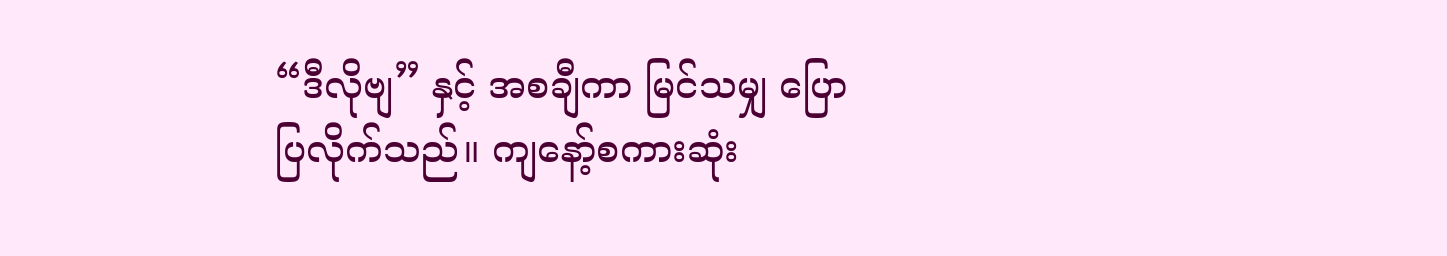“ဒီလိုဗျ” နှင့် အစချီကာ မြင်သမျှ ပြောပြလိုက်သည်။ ကျနော့်စကားဆုံး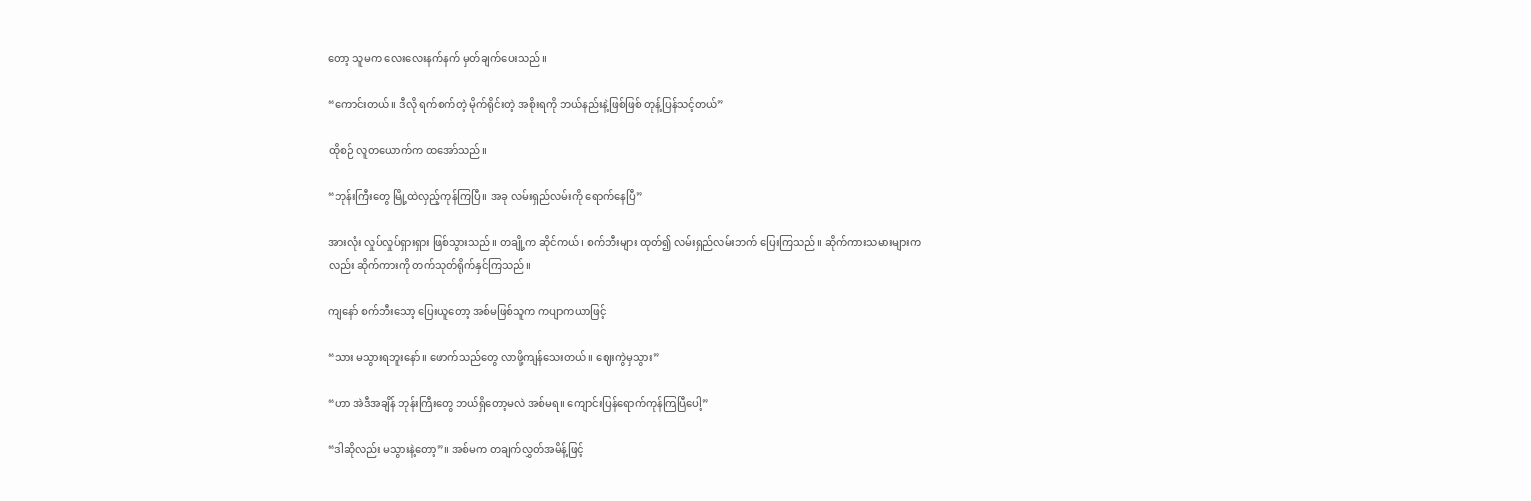တော့ သူမက လေးလေးနက်နက် မှတ်ချက်ပေးသည်။

“ကောင်းတယ်။ ဒီလို ရက်စက်တဲ့ မိုက်ရိုင်းတဲ့ အစိုးရကို ဘယ်နည်းနဲ့ဖြစ်ဖြစ် တုန့်ပြန်သင့်တယ်”

ထိုစဉ် လူတယောက်က ထအော်သည်။

“ဘုန်းကြီးတွေ မြို့ထဲလှည့်ကုန်ကြပြီ။ အခု လမ်းရှည်လမ်းကို ရောက်နေပြီ”

အားလုံး လှုပ်လှုပ်ရှားရှား ဖြစ်သွားသည်။ တချို့က ဆိုင်ကယ်၊ စက်ဘီးများ ထုတ်၍ လမ်းရှည်လမ်းဘက် ပြေးကြသည်။ ဆိုက်ကားသမားများကလည်း ဆိုက်ကားကို တက်သုတ်ရိုက်နှင်ကြသည်။

ကျနော် စက်ဘီးသော့ ပြေးယူတော့ အစ်မဖြစ်သူက ကပျာကယာဖြင့်

“သား မသွားရဘူးနော်။ ဖောက်သည်တွေ လာဖို့ကျန်သေးတယ်။ ဈေးကွဲမှသွား”

“ဟာ အဲဒီအချိန် ဘုန်းကြီးတွေ ဘယ်ရှိတော့မလဲ အစ်မရ။ ကျောင်းပြန်ရောက်ကုန်ကြပြီပေါ့”

“ဒါဆိုလည်း မသွားနဲ့တော့”။ အစ်မက တချက်လွှတ်အမိန့်ဖြင့်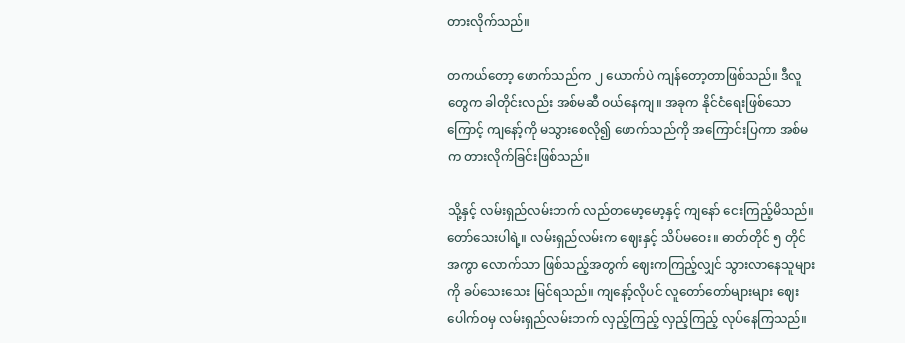တားလိုက်သည်။

တကယ်တော့ ဖောက်သည်က ၂ ယောက်ပဲ ကျန်တော့တာဖြစ်သည်။ ဒီလူတွေက ခါတိုင်းလည်း အစ်မဆီ ဝယ်နေကျ။ အခုက နိုင်ငံရေးဖြစ်သောကြောင့် ကျနော့်ကို မသွားစေလို၍ ဖောက်သည်ကို အကြောင်းပြကာ အစ်မက တားလိုက်ခြင်းဖြစ်သည်။

သို့နှင့် လမ်းရှည်လမ်းဘက် လည်တမော့မော့နှင့် ကျနော် ငေးကြည့်မိသည်။ တော်သေးပါရဲ့။ လမ်းရှည်လမ်းက ဈေးနှင့် သိပ်မဝေး။ ဓာတ်တိုင် ၅ တိုင်အကွာ လောက်သာ ဖြစ်သည့်အတွက် ဈေးကကြည့်လျှင် သွားလာနေသူများကို ခပ်သေးသေး မြင်ရသည်။ ကျနော့်လိုပင် လူတော်တော်များများ ဈေးပေါက်ဝမှ လမ်းရှည်လမ်းဘက် လှည့်ကြည့် လှည့်ကြည့် လုပ်နေကြသည်။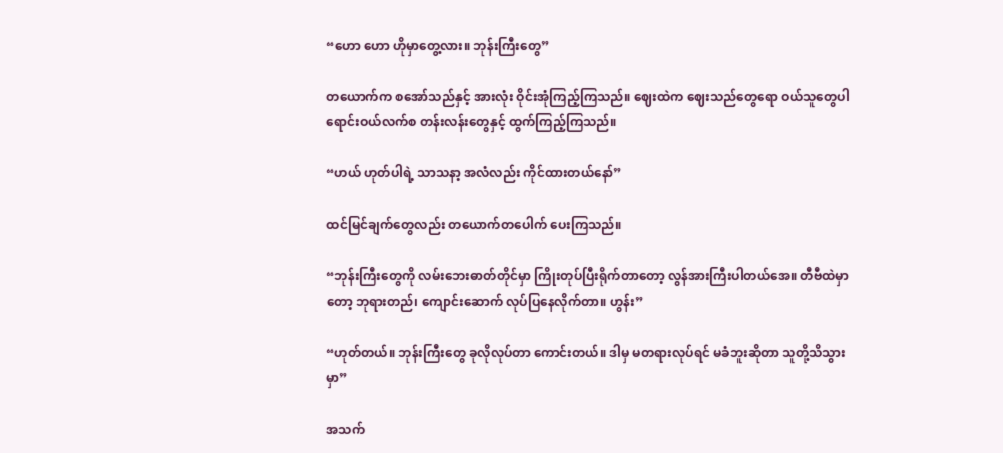“ဟော ဟော ဟိုမှာတွေ့လား။ ဘုန်းကြီးတွေ”

တယောက်က စအော်သည်နှင့် အားလုံး ဝိုင်းအုံကြည့်ကြသည်။ ဈေးထဲက ဈေးသည်တွေရော ဝယ်သူတွေပါ ရောင်းဝယ်လက်စ တန်းလန်းတွေနှင့် ထွက်ကြည့်ကြသည်။

“ဟယ် ဟုတ်ပါရဲ့ သာသနာ့ အလံလည်း ကိုင်ထားတယ်နော်”

ထင်မြင်ချက်တွေလည်း တယောက်တပေါက် ပေးကြသည်။

“ဘုန်းကြီးတွေကို လမ်းဘေးဓာတ်တိုင်မှာ ကြိုးတုပ်ပြီးရိုက်တာတော့ လွန်အားကြီးပါတယ်အေ။ တီဗီထဲမှာတော့ ဘုရားတည်၊ ကျောင်းဆောက် လုပ်ပြနေလိုက်တာ။ ဟွန်း”

“ဟုတ်တယ်။ ဘုန်းကြီးတွေ ခုလိုလုပ်တာ ကောင်းတယ်။ ဒါမှ မတရားလုပ်ရင် မခံဘူးဆိုတာ သူတို့သိသွားမှာ”

အသက်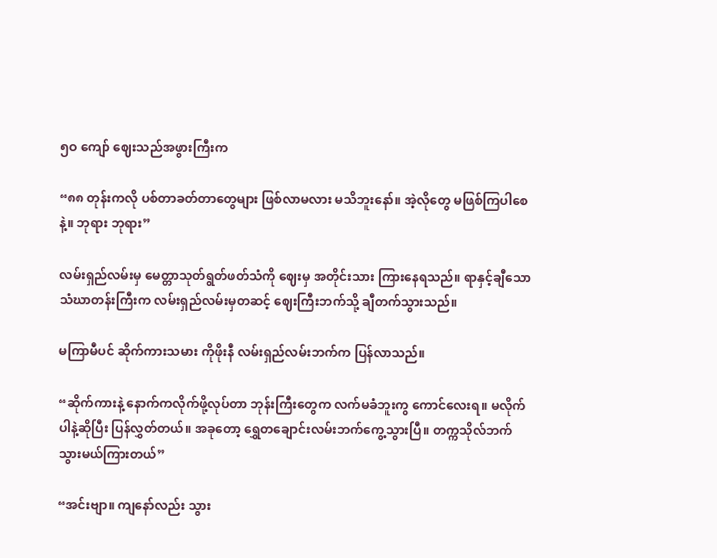၅ဝ ကျော် ဈေးသည်အဖွားကြီးက

“၈၈ တုန်းကလို ပစ်တာခတ်တာတွေများ ဖြစ်လာမလား မသိဘူးနော်။ အဲ့လိုတွေ မဖြစ်ကြပါစေနဲ့။ ဘုရား ဘုရား”

လမ်းရှည်လမ်းမှ မေတ္တာသုတ်ရွတ်ဖတ်သံကို ဈေးမှ အတိုင်းသား ကြားနေရသည်။ ရာနှင့်ချီသော သံဃာတန်းကြီးက လမ်းရှည်လမ်းမှတဆင့် ဈေးကြီးဘက်သို့ ချီတက်သွားသည်။

မကြာမီပင် ဆိုက်ကားသမား ကိုဖိုးနီ လမ်းရှည်လမ်းဘက်က ပြန်လာသည်။

“ဆိုက်ကားနဲ့ နောက်ကလိုက်ဖို့လုပ်တာ ဘုန်းကြီးတွေက လက်မခံဘူးကွ ကောင်လေးရ။ မလိုက်ပါနဲ့ဆိုပြီး ပြန်လွှတ်တယ်။ အခုတော့ ရွှေတချောင်းလမ်းဘက်ကွေ့သွားပြီ။ တက္ကသိုလ်ဘက် သွားမယ်ကြားတယ်”

“အင်းဗျာ။ ကျနော်လည်း သွား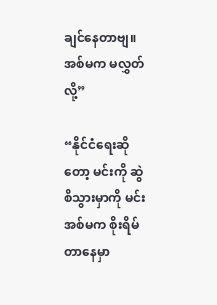ချင်နေတာဗျ။ အစ်မက မလွှတ်လို့”

“နိုင်ငံရေးဆိုတော့ မင်းကို ဆွဲစိသွားမှာကို မင်းအစ်မက စိုးရိမ်တာနေမှာ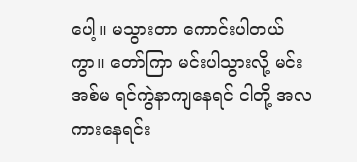ပေါ့။ မသွားတာ ကောင်းပါတယ်ကွာ။ တော်ကြာ မင်းပါသွားလို့ မင်းအစ်မ ရင်ကွဲနာကျနေရင် ငါတို့ အလကားနေရင်း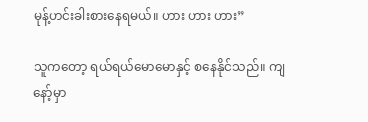မုန့်ဟင်းခါးစားနေရမယ်။ ဟား ဟား ဟား”

သူကတော့ ရယ်ရယ်မောမောနှင့် စနေနိုင်သည်။ ကျနော့်မှာ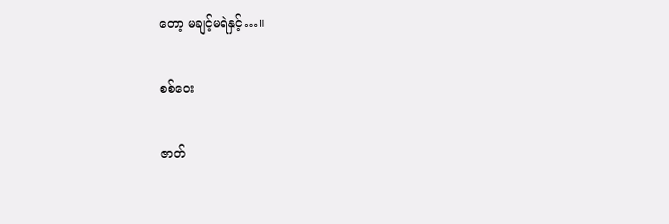တော့ မချင့်မရဲနှင့်…။

စစ်ဝေး

ဇာတ်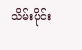သိမ်းပိုင်း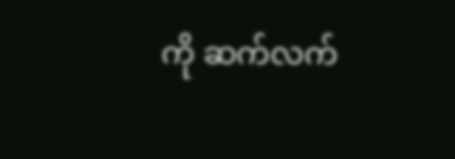ကို ဆက်လက်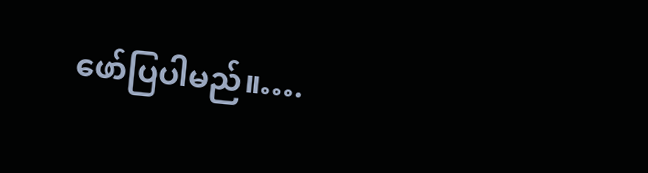ဖော်ပြပါမည်။….